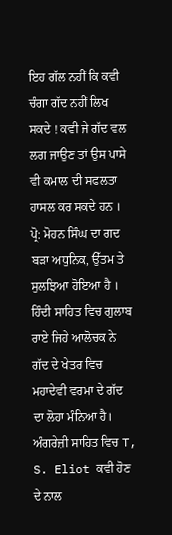ਇਹ ਗੱਲ ਨਹੀਂ ਕਿ ਕਵੀ ਚੰਗਾ ਗੱਦ ਨਹੀਂ ਲਿਖ ਸਕਦੇ ! ਕਵੀ ਜੇ ਗੱਦ ਵਲ ਲਗ ਜਾਉਣ ਤਾਂ ਉਸ ਪਾਸੇ ਵੀ ਕਮਾਲ ਦੀ ਸਫਲਤਾ ਹਾਸਲ ਕਰ ਸਕਦੇ ਹਨ । ਪ੍ਰੋ: ਮੋਹਨ ਸਿੰਘ ਦਾ ਗਦ ਬੜਾ ਅਧੁਨਿਕ, ਉੱਤਮ ਤੇ ਸੁਲਝਿਆ ਹੋਇਆ ਹੈ । ਹਿੰਦੀ ਸਾਹਿਤ ਵਿਚ ਗੁਲਾਬ ਰਾਏ ਜਿਹੇ ਆਲੋਚਕ ਨੇ ਗੱਦ ਦੇ ਖੇਤਰ ਵਿਚ ਮਹਾਦੇਵੀ ਵਰਮਾ ਦੇ ਗੱਦ ਦਾ ਲੋਹਾ ਮੰਨਿਆ ਹੈ। ਅੰਗਰੇਜ਼ੀ ਸਾਹਿਤ ਵਿਚ T, S. Eliot ਕਵੀ ਹੋਣ ਦੇ ਨਾਲ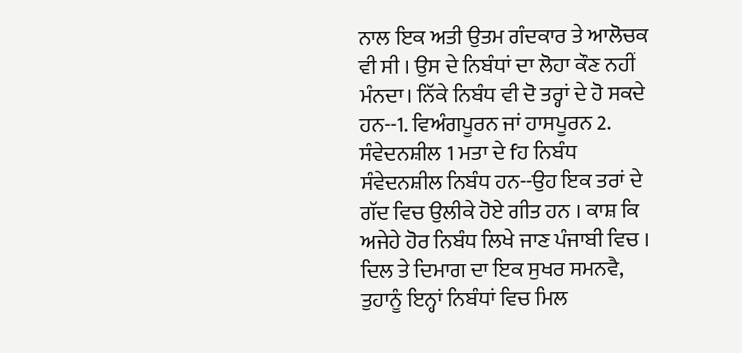ਨਾਲ ਇਕ ਅਤੀ ਉਤਮ ਗੰਦਕਾਰ ਤੇ ਆਲੋਚਕ ਵੀ ਸੀ । ਉਸ ਦੇ ਨਿਬੰਧਾਂ ਦਾ ਲੋਹਾ ਕੌਣ ਨਹੀਂ ਮੰਨਦਾ। ਨਿੱਕੇ ਨਿਬੰਧ ਵੀ ਦੋ ਤਰ੍ਹਾਂ ਦੇ ਹੋ ਸਕਦੇ ਹਨ--1. ਵਿਅੰਗਪੂਰਨ ਜਾਂ ਹਾਸਪੂਰਨ 2. ਸੰਵੇਦਨਸ਼ੀਲ 1 ਮਤਾ ਦੇ fਹ ਨਿਬੰਧ ਸੰਵੇਦਨਸ਼ੀਲ ਨਿਬੰਧ ਹਨ--ਉਹ ਇਕ ਤਰਾਂ ਦੇ ਗੱਦ ਵਿਚ ਉਲੀਕੇ ਹੋਏ ਗੀਤ ਹਨ । ਕਾਸ਼ ਕਿ ਅਜੇਹੇ ਹੋਰ ਨਿਬੰਧ ਲਿਖੇ ਜਾਣ ਪੰਜਾਬੀ ਵਿਚ । ਦਿਲ ਤੇ ਦਿਮਾਗ ਦਾ ਇਕ ਸੁਖਰ ਸਮਨਵੈ, ਤੁਹਾਨੂੰ ਇਨ੍ਹਾਂ ਨਿਬੰਧਾਂ ਵਿਚ ਮਿਲ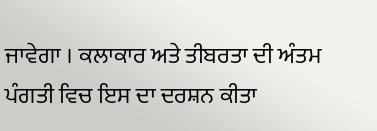ਜਾਵੇਗਾ । ਕਲਾਕਾਰ ਅਤੇ ਤੀਬਰਤਾ ਦੀ ਅੰਤਮ ਪੰਗਤੀ ਵਿਚ ਇਸ ਦਾ ਦਰਸ਼ਨ ਕੀਤਾ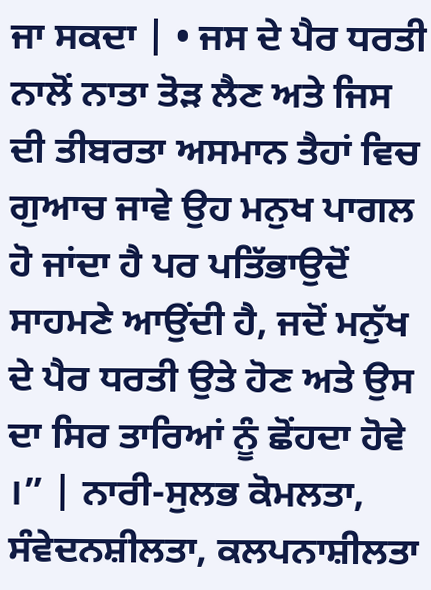ਜਾ ਸਕਦਾ | • ਜਸ ਦੇ ਪੈਰ ਧਰਤੀ ਨਾਲੋਂ ਨਾਤਾ ਤੋੜ ਲੈਣ ਅਤੇ ਜਿਸ ਦੀ ਤੀਬਰਤਾ ਅਸਮਾਨ ਤੈਹਾਂ ਵਿਚ ਗੁਆਚ ਜਾਵੇ ਉਹ ਮਨੁਖ ਪਾਗਲ ਹੋ ਜਾਂਦਾ ਹੈ ਪਰ ਪਤਿੱਭਾਉਦੋਂ ਸਾਹਮਣੇ ਆਉਂਦੀ ਹੈ, ਜਦੋਂ ਮਨੁੱਖ ਦੇ ਪੈਰ ਧਰਤੀ ਉਤੇ ਹੋਣ ਅਤੇ ਉਸ ਦਾ ਸਿਰ ਤਾਰਿਆਂ ਨੂੰ ਛੋਂਹਦਾ ਹੋਵੇ ।” | ਨਾਰੀ-ਸੁਲਭ ਕੋਮਲਤਾ, ਸੰਵੇਦਨਸ਼ੀਲਤਾ, ਕਲਪਨਾਸ਼ੀਲਤਾ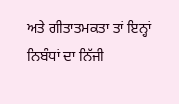ਅਤੇ ਗੀਤਾਤਮਕਤਾ ਤਾਂ ਇਨ੍ਹਾਂ ਨਿਬੰਧਾਂ ਦਾ ਨਿੱਜੀ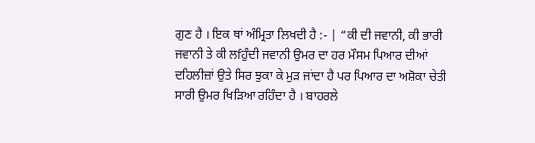ਗੁਣ ਹੈ । ਇਕ ਥਾਂ ਅੰਮ੍ਰਿਤਾ ਲਿਖਦੀ ਹੈ :- | “ਕੀ ਦੀ ਜਵਾਨੀ, ਕੀ ਭਾਰੀ ਜਵਾਨੀ ਤੇ ਕੀ ਲfਹੁੰਦੀ ਜਵਾਨੀ ਉਮਰ ਦਾ ਹਰ ਮੌਸਮ ਪਿਆਰ ਦੀਆਂ ਦਹਿਲੀਜ਼ਾਂ ਉਤੇ ਸਿਰ ਝੁਕਾ ਕੇ ਮੁੜ ਜਾਂਦਾ ਹੈ ਪਰ ਪਿਆਰ ਦਾ ਅਸ਼ੋਕਾ ਚੇਤੀ ਸਾਰੀ ਉਮਰ ਖਿੜਿਆ ਰਹਿੰਦਾ ਹੈ । ਬਾਹਰਲੇ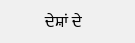ਦੇਸ਼ਾਂ ਦੇ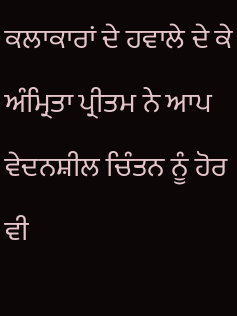ਕਲਾਕਾਰਾਂ ਦੇ ਹਵਾਲੇ ਦੇ ਕੇ ਅੰਮ੍ਰਿਤਾ ਪ੍ਰੀਤਮ ਨੇ ਆਪ ਵੇਦਨਸ਼ੀਲ ਚਿੰਤਨ ਨੂੰ ਹੋਰ ਵੀ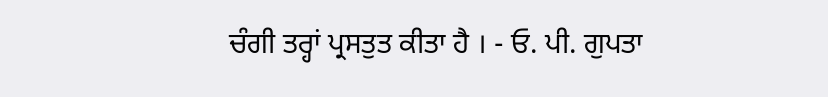ਚੰਗੀ ਤਰ੍ਹਾਂ ਪ੍ਰਸਤੁਤ ਕੀਤਾ ਹੈ । - ਓ. ਪੀ. ਗੁਪਤਾ